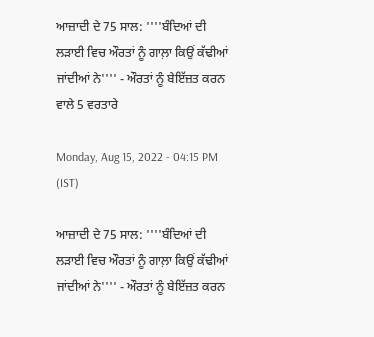ਆਜ਼ਾਦੀ ਦੇ 75 ਸਾਲ: ''''ਬੰਦਿਆਂ ਦੀ ਲੜਾਈ ਵਿਚ ਔਰਤਾਂ ਨੂੰ ਗਾਲ਼ਾ ਕਿਉਂ ਕੱਢੀਆਂ ਜਾਂਦੀਆਂ ਨੇ'''' - ਔਰਤਾਂ ਨੂੰ ਬੇਇੱਜ਼ਤ ਕਰਨ ਵਾਲੇ 5 ਵਰਤਾਰੇ

Monday, Aug 15, 2022 - 04:15 PM (IST)

ਆਜ਼ਾਦੀ ਦੇ 75 ਸਾਲ: ''''ਬੰਦਿਆਂ ਦੀ ਲੜਾਈ ਵਿਚ ਔਰਤਾਂ ਨੂੰ ਗਾਲ਼ਾ ਕਿਉਂ ਕੱਢੀਆਂ ਜਾਂਦੀਆਂ ਨੇ'''' - ਔਰਤਾਂ ਨੂੰ ਬੇਇੱਜ਼ਤ ਕਰਨ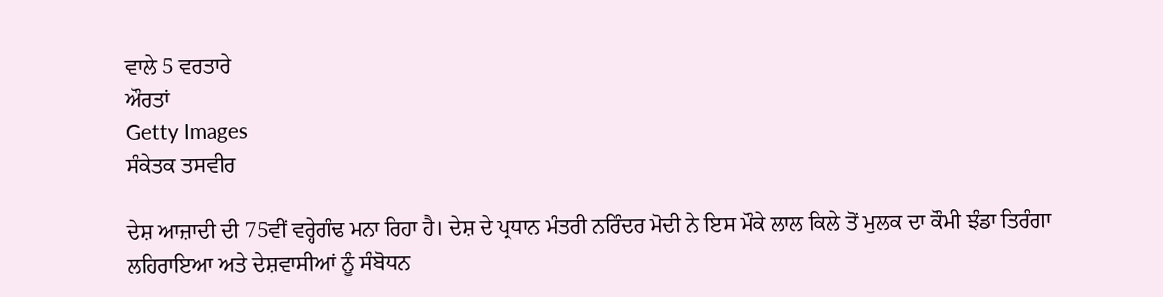ਵਾਲੇ 5 ਵਰਤਾਰੇ
ਔਰਤਾਂ
Getty Images
ਸੰਕੇਤਕ ਤਸਵੀਰ

ਦੇਸ਼ ਆਜ਼ਾਦੀ ਦੀ 75ਵੀਂ ਵਰ੍ਹੇਗੰਢ ਮਨਾ ਰਿਹਾ ਹੈ। ਦੇਸ਼ ਦੇ ਪ੍ਰਧਾਨ ਮੰਤਰੀ ਨਰਿੰਦਰ ਮੋਦੀ ਨੇ ਇਸ ਮੌਕੇ ਲਾਲ ਕਿਲੇ ਤੋਂ ਮੁਲਕ ਦਾ ਕੌਮੀ ਝੰਡਾ ਤਿਰੰਗਾ ਲਹਿਰਾਇਆ ਅਤੇ ਦੇਸ਼ਵਾਸੀਆਂ ਨੂੰ ਸੰਬੋਧਨ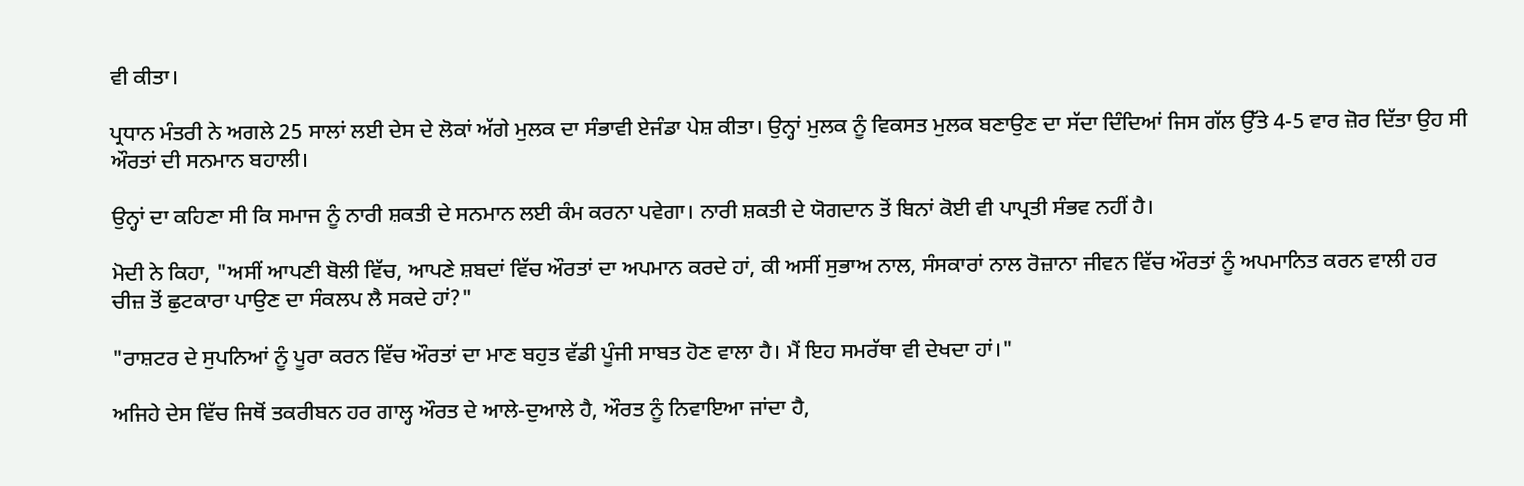ਵੀ ਕੀਤਾ।

ਪ੍ਰਧਾਨ ਮੰਤਰੀ ਨੇ ਅਗਲੇ 25 ਸਾਲਾਂ ਲਈ ਦੇਸ ਦੇ ਲੋਕਾਂ ਅੱਗੇ ਮੁਲਕ ਦਾ ਸੰਭਾਵੀ ਏਜੰਡਾ ਪੇਸ਼ ਕੀਤਾ। ਉਨ੍ਹਾਂ ਮੁਲਕ ਨੂੰ ਵਿਕਸਤ ਮੁਲਕ ਬਣਾਉਣ ਦਾ ਸੱਦਾ ਦਿੰਦਿਆਂ ਜਿਸ ਗੱਲ ਉੱਤੇ 4-5 ਵਾਰ ਜ਼ੋਰ ਦਿੱਤਾ ਉਹ ਸੀ ਔਰਤਾਂ ਦੀ ਸਨਮਾਨ ਬਹਾਲੀ।

ਉਨ੍ਹਾਂ ਦਾ ਕਹਿਣਾ ਸੀ ਕਿ ਸਮਾਜ ਨੂੰ ਨਾਰੀ ਸ਼ਕਤੀ ਦੇ ਸਨਮਾਨ ਲਈ ਕੰਮ ਕਰਨਾ ਪਵੇਗਾ। ਨਾਰੀ ਸ਼ਕਤੀ ਦੇ ਯੋਗਦਾਨ ਤੋਂ ਬਿਨਾਂ ਕੋਈ ਵੀ ਪਾਪ੍ਰਤੀ ਸੰਭਵ ਨਹੀਂ ਹੈ।

ਮੋਦੀ ਨੇ ਕਿਹਾ, "ਅਸੀਂ ਆਪਣੀ ਬੋਲੀ ਵਿੱਚ, ਆਪਣੇ ਸ਼ਬਦਾਂ ਵਿੱਚ ਔਰਤਾਂ ਦਾ ਅਪਮਾਨ ਕਰਦੇ ਹਾਂ, ਕੀ ਅਸੀਂ ਸੁਭਾਅ ਨਾਲ, ਸੰਸਕਾਰਾਂ ਨਾਲ ਰੋਜ਼ਾਨਾ ਜੀਵਨ ਵਿੱਚ ਔਰਤਾਂ ਨੂੰ ਅਪਮਾਨਿਤ ਕਰਨ ਵਾਲੀ ਹਰ ਚੀਜ਼ ਤੋਂ ਛੁਟਕਾਰਾ ਪਾਉਣ ਦਾ ਸੰਕਲਪ ਲੈ ਸਕਦੇ ਹਾਂ?"

"ਰਾਸ਼ਟਰ ਦੇ ਸੁਪਨਿਆਂ ਨੂੰ ਪੂਰਾ ਕਰਨ ਵਿੱਚ ਔਰਤਾਂ ਦਾ ਮਾਣ ਬਹੁਤ ਵੱਡੀ ਪੂੰਜੀ ਸਾਬਤ ਹੋਣ ਵਾਲਾ ਹੈ। ਮੈਂ ਇਹ ਸਮਰੱਥਾ ਵੀ ਦੇਖਦਾ ਹਾਂ।"

ਅਜਿਹੇ ਦੇਸ ਵਿੱਚ ਜਿਥੋਂ ਤਕਰੀਬਨ ਹਰ ਗਾਲ੍ਹ ਔਰਤ ਦੇ ਆਲੇ-ਦੁਆਲੇ ਹੈ, ਔਰਤ ਨੂੰ ਨਿਵਾਇਆ ਜਾਂਦਾ ਹੈ,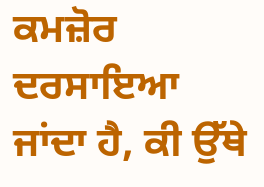ਕਮਜ਼ੋਰ ਦਰਸਾਇਆ ਜਾਂਦਾ ਹੈ, ਕੀ ਉੱਥੇ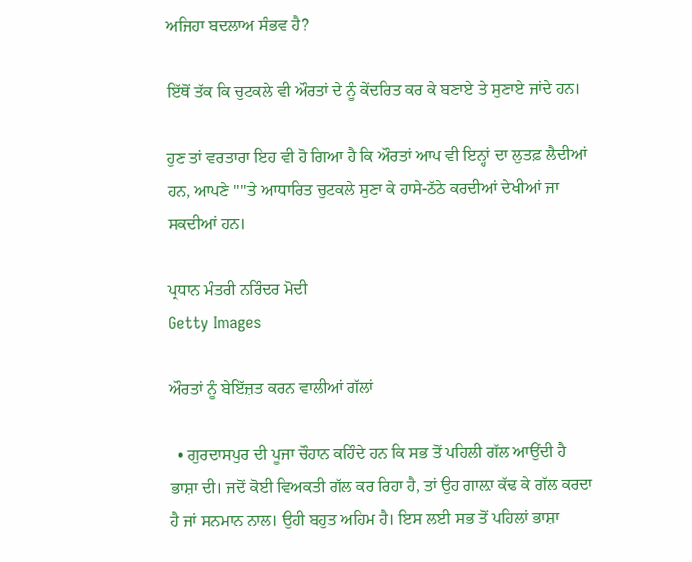ਅਜਿਹਾ ਬਦਲਾਅ ਸੰਭਵ ਹੈ?

ਇੱਥੋਂ ਤੱਕ ਕਿ ਚੁਟਕਲੇ ਵੀ ਔਰਤਾਂ ਦੇ ਨੂੰ ਕੇਂਦਰਿਤ ਕਰ ਕੇ ਬਣਾਏ ਤੇ ਸੁਣਾਏ ਜਾਂਦੇ ਹਨ।

ਹੁਣ ਤਾਂ ਵਰਤਾਰਾ ਇਹ ਵੀ ਹੋ ਗਿਆ ਹੈ ਕਿ ਔਰਤਾਂ ਆਪ ਵੀ ਇਨ੍ਹਾਂ ਦਾ ਲੁਤਫ਼ ਲੈਦੀਆਂ ਹਨ, ਆਪਣੇ ''''ਤੇ ਆਧਾਰਿਤ ਚੁਟਕਲੇ ਸੁਣਾ ਕੇ ਹਾਸੇ-ਠੱਠੇ ਕਰਦੀਆਂ ਦੇਖੀਆਂ ਜਾ ਸਕਦੀਆਂ ਹਨ।

ਪ੍ਰਧਾਨ ਮੰਤਰੀ ਨਰਿੰਦਰ ਮੋਦੀ
Getty Images

ਔਰਤਾਂ ਨੂੰ ਬੇਇੱਜ਼ਤ ਕਰਨ ਵਾਲੀਆਂ ਗੱਲਾਂ

  • ਗੁਰਦਾਸਪੁਰ ਦੀ ਪੂਜਾ ਚੌਹਾਨ ਕਹਿੰਦੇ ਹਨ ਕਿ ਸਭ ਤੋਂ ਪਹਿਲੀ ਗੱਲ ਆਉਂਦੀ ਹੈ ਭਾਸ਼ਾ ਦੀ। ਜਦੋਂ ਕੋਈ ਵਿਅਕਤੀ ਗੱਲ ਕਰ ਰਿਹਾ ਹੈ, ਤਾਂ ਉਹ ਗਾਲ਼ਾ ਕੱਢ ਕੇ ਗੱਲ ਕਰਦਾ ਹੈ ਜਾਂ ਸਨਮਾਨ ਨਾਲ। ਉਹੀ ਬਹੁਤ ਅਹਿਮ ਹੈ। ਇਸ ਲਈ ਸਭ ਤੋਂ ਪਹਿਲਾਂ ਭਾਸ਼ਾ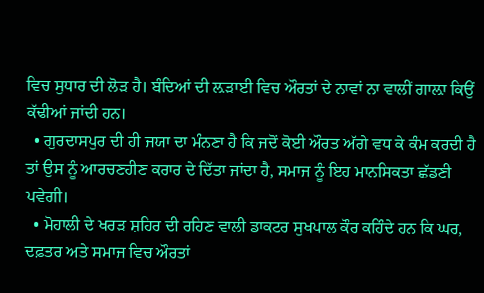ਵਿਚ ਸੁਧਾਰ ਦੀ ਲੋੜ ਹੈ। ਬੰਦਿਆਂ ਦੀ ਲ਼ੜਾਈ ਵਿਚ ਔਰਤਾਂ ਦੇ ਨਾਵਾਂ ਨਾ ਵਾਲੀਂ ਗਾਲ਼ਾ ਕਿਉਂ ਕੱਢੀਆਂ ਜਾਂਦੀ ਹਨ।
  • ਗੁਰਦਾਸਪੁਰ ਦੀ ਹੀ ਜਯਾ ਦਾ ਮੰਨਣਾ ਹੈ ਕਿ ਜਦੋਂ ਕੋਈ ਔਰਤ ਅੱਗੇ ਵਧ ਕੇ ਕੰਮ ਕਰਦੀ ਹੈ ਤਾਂ ਉਸ ਨੂੰ ਆਰਚਣਹੀਣ ਕਰਾਰ ਦੇ ਦਿੱਤਾ ਜਾਂਦਾ ਹੈ, ਸਮਾਜ ਨੂੰ ਇਹ ਮਾਨਸਿਕਤਾ ਛੱਡਣੀ ਪਵੇਗੀ।
  • ਮੋਹਾਲੀ ਦੇ ਖਰੜ ਸ਼ਹਿਰ ਦੀ ਰਹਿਣ ਵਾਲੀ ਡਾਕਟਰ ਸੁਖਪਾਲ ਕੌਰ ਕਹਿੰਦੇ ਹਨ ਕਿ ਘਰ, ਦਫ਼ਤਰ ਅਤੇ ਸਮਾਜ ਵਿਚ ਔਰਤਾਂ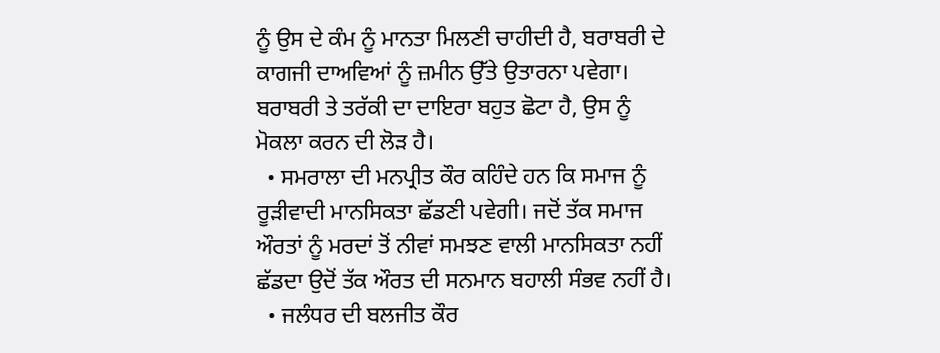ਨੂੰ ਉਸ ਦੇ ਕੰਮ ਨੂੰ ਮਾਨਤਾ ਮਿਲਣੀ ਚਾਹੀਦੀ ਹੈ, ਬਰਾਬਰੀ ਦੇ ਕਾਗਜੀ ਦਾਅਵਿਆਂ ਨੂੰ ਜ਼ਮੀਨ ਉੱਤੇ ਉਤਾਰਨਾ ਪਵੇਗਾ। ਬਰਾਬਰੀ ਤੇ ਤਰੱਕੀ ਦਾ ਦਾਇਰਾ ਬਹੁਤ ਛੋਟਾ ਹੈ, ਉਸ ਨੂੰ ਮੋਕਲਾ ਕਰਨ ਦੀ ਲੋੜ ਹੈ।
  • ਸਮਰਾਲਾ ਦੀ ਮਨਪ੍ਰੀਤ ਕੌਰ ਕਹਿੰਦੇ ਹਨ ਕਿ ਸਮਾਜ ਨੂੰ ਰੂੜੀਵਾਦੀ ਮਾਨਸਿਕਤਾ ਛੱਡਣੀ ਪਵੇਗੀ। ਜਦੋਂ ਤੱਕ ਸਮਾਜ ਔਰਤਾਂ ਨੂੰ ਮਰਦਾਂ ਤੋਂ ਨੀਵਾਂ ਸਮਝਣ ਵਾਲੀ ਮਾਨਸਿਕਤਾ ਨਹੀਂ ਛੱਡਦਾ ਉਦੋਂ ਤੱਕ ਔਰਤ ਦੀ ਸਨਮਾਨ ਬਹਾਲੀ ਸੰਭਵ ਨਹੀਂ ਹੈ।
  • ਜਲੰਧਰ ਦੀ ਬਲਜੀਤ ਕੌਰ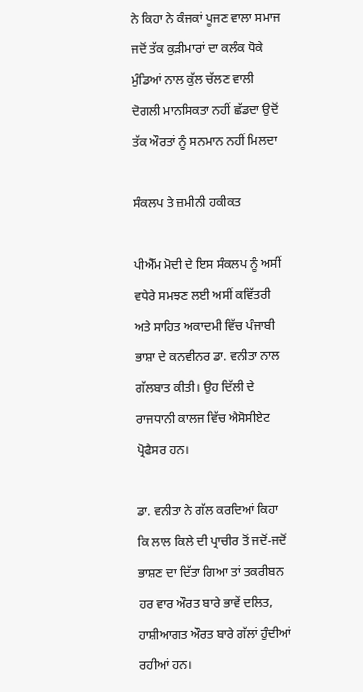ਨੇ ਕਿਹਾ ਨੇ ਕੰਜਕਾਂ ਪੂਜਣ ਵਾਲਾ ਸਮਾਜ ਜਦੋਂ ਤੱਕ ਕੁੜੀਮਾਰਾਂ ਦਾ ਕਲੰਕ ਧੋਕੇ ਮੁੰਡਿਆਂ ਨਾਲ ਕੁੱਲ ਚੱਲਣ ਵਾਲੀ ਦੋਗਲੀ ਮਾਨਸਿਕਤਾ ਨਹੀਂ ਛੱਡਦਾ ਉਦੋਂ ਤੱਕ ਔਰਤਾਂ ਨੂੰ ਸਨਮਾਨ ਨਹੀਂ ਮਿਲਦਾ

ਸੰਕਲਪ ਤੇ ਜ਼ਮੀਨੀ ਹਕੀਕਤ

ਪੀਐੱਮ ਮੋਦੀ ਦੇ ਇਸ ਸੰਕਲਪ ਨੂੰ ਅਸੀਂ ਵਧੇਰੇ ਸਮਝਣ ਲਈ ਅਸੀਂ ਕਵਿੱਤਰੀ ਅਤੇ ਸਾਹਿਤ ਅਕਾਦਮੀ ਵਿੱਚ ਪੰਜਾਬੀ ਭਾਸ਼ਾ ਦੇ ਕਨਵੀਨਰ ਡਾ. ਵਨੀਤਾ ਨਾਲ ਗੱਲਬਾਤ ਕੀਤੀ। ਉਹ ਦਿੱਲੀ ਦੇ ਰਾਜਧਾਨੀ ਕਾਲਜ ਵਿੱਚ ਐਸੋਸੀਏਟ ਪ੍ਰੋਫੈਸਰ ਹਨ।

ਡਾ. ਵਨੀਤਾ ਨੇ ਗੱਲ ਕਰਦਿਆਂ ਕਿਹਾ ਕਿ ਲਾਲ ਕਿਲੇ ਦੀ ਪ੍ਰਾਚੀਰ ਤੋਂ ਜਦੋਂ-ਜਦੋਂ ਭਾਸ਼ਣ ਦਾ ਦਿੱਤਾ ਗਿਆ ਤਾਂ ਤਕਰੀਬਨ ਹਰ ਵਾਰ ਔਰਤ ਬਾਰੇ ਭਾਵੇਂ ਦਲਿਤ, ਹਾਸ਼ੀਆਗਤ ਔਰਤ ਬਾਰੇ ਗੱਲਾਂ ਹੁੰਦੀਆਂ ਰਹੀਆਂ ਹਨ।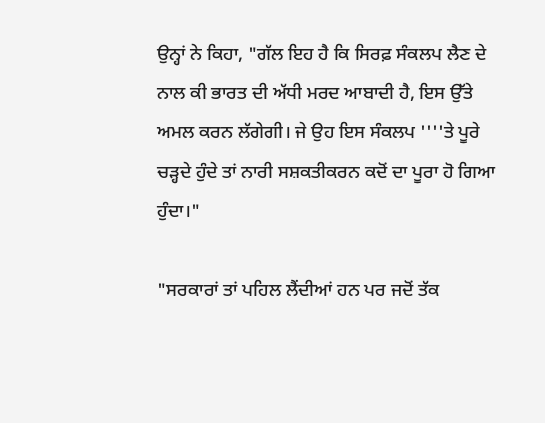ਉਨ੍ਹਾਂ ਨੇ ਕਿਹਾ, "ਗੱਲ ਇਹ ਹੈ ਕਿ ਸਿਰਫ਼ ਸੰਕਲਪ ਲੈਣ ਦੇ ਨਾਲ ਕੀ ਭਾਰਤ ਦੀ ਅੱਧੀ ਮਰਦ ਆਬਾਦੀ ਹੈ, ਇਸ ਉੱਤੇ ਅਮਲ ਕਰਨ ਲੱਗੇਗੀ। ਜੇ ਉਹ ਇਸ ਸੰਕਲਪ ''''ਤੇ ਪੂਰੇ ਚੜ੍ਹਦੇ ਹੁੰਦੇ ਤਾਂ ਨਾਰੀ ਸਸ਼ਕਤੀਕਰਨ ਕਦੋਂ ਦਾ ਪੂਰਾ ਹੋ ਗਿਆ ਹੁੰਦਾ।"

"ਸਰਕਾਰਾਂ ਤਾਂ ਪਹਿਲ ਲੈਂਦੀਆਂ ਹਨ ਪਰ ਜਦੋਂ ਤੱਕ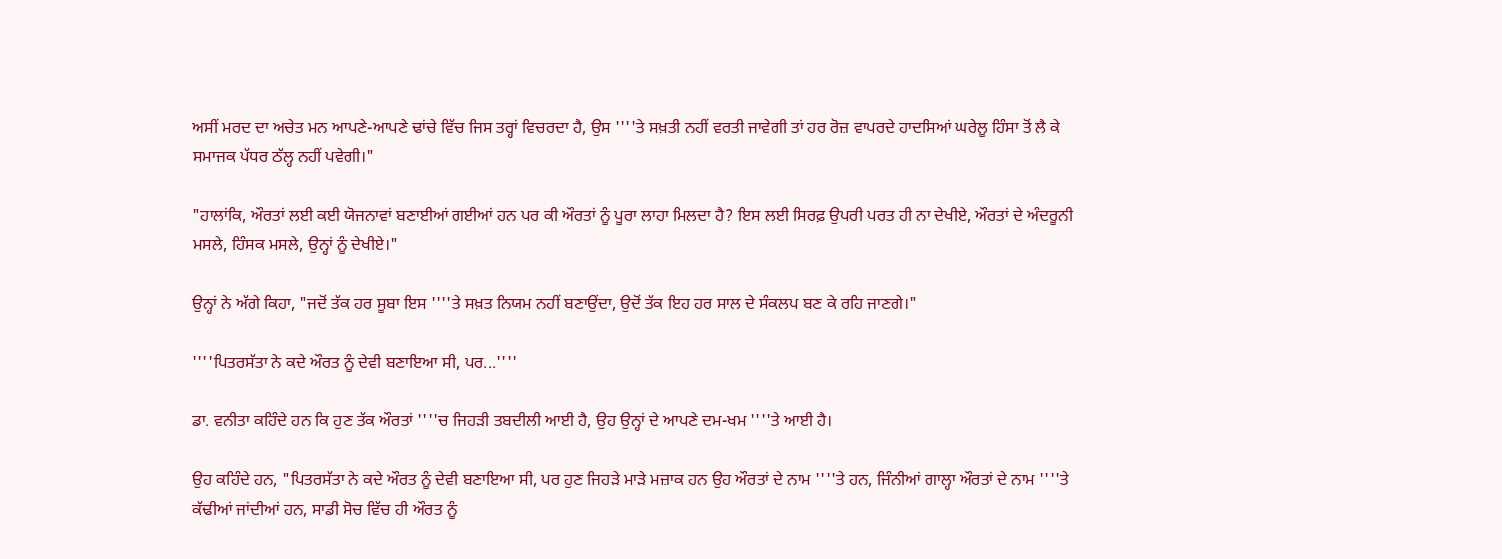ਅਸੀਂ ਮਰਦ ਦਾ ਅਚੇਤ ਮਨ ਆਪਣੇ-ਆਪਣੇ ਢਾਂਚੇ ਵਿੱਚ ਜਿਸ ਤਰ੍ਹਾਂ ਵਿਚਰਦਾ ਹੈ, ਉਸ ''''ਤੇ ਸਖ਼ਤੀ ਨਹੀਂ ਵਰਤੀ ਜਾਵੇਗੀ ਤਾਂ ਹਰ ਰੋਜ਼ ਵਾਪਰਦੇ ਹਾਦਸਿਆਂ ਘਰੇਲੂ ਹਿੰਸਾ ਤੋਂ ਲੈ ਕੇ ਸਮਾਜਕ ਪੱਧਰ ਠੱਲ੍ਹ ਨਹੀਂ ਪਵੇਗੀ।"

"ਹਾਲਾਂਕਿ, ਔਰਤਾਂ ਲਈ ਕਈ ਯੋਜਨਾਵਾਂ ਬਣਾਈਆਂ ਗਈਆਂ ਹਨ ਪਰ ਕੀ ਔਰਤਾਂ ਨੂੰ ਪੂਰਾ ਲਾਹਾ ਮਿਲਦਾ ਹੈ? ਇਸ ਲਈ ਸਿਰਫ਼ ਉਪਰੀ ਪਰਤ ਹੀ ਨਾ ਦੇਖੀਏ, ਔਰਤਾਂ ਦੇ ਅੰਦਰੂਨੀ ਮਸਲੇ, ਹਿੰਸਕ ਮਸਲੇ, ਉਨ੍ਹਾਂ ਨੂੰ ਦੇਖੀਏ।"

ਉਨ੍ਹਾਂ ਨੇ ਅੱਗੇ ਕਿਹਾ, "ਜਦੋਂ ਤੱਕ ਹਰ ਸੂਬਾ ਇਸ ''''ਤੇ ਸਖ਼ਤ ਨਿਯਮ ਨਹੀਂ ਬਣਾਉਂਦਾ, ਉਦੋਂ ਤੱਕ ਇਹ ਹਰ ਸਾਲ ਦੇ ਸੰਕਲਪ ਬਣ ਕੇ ਰਹਿ ਜਾਣਗੇ।"

''''ਪਿਤਰਸੱਤਾ ਨੇ ਕਦੇ ਔਰਤ ਨੂੰ ਦੇਵੀ ਬਣਾਇਆ ਸੀ, ਪਰ...''''

ਡਾ. ਵਨੀਤਾ ਕਹਿੰਦੇ ਹਨ ਕਿ ਹੁਣ ਤੱਕ ਔਰਤਾਂ ''''ਚ ਜਿਹੜੀ ਤਬਦੀਲੀ ਆਈ ਹੈ, ਉਹ ਉਨ੍ਹਾਂ ਦੇ ਆਪਣੇ ਦਮ-ਖਮ ''''ਤੇ ਆਈ ਹੈ।

ਉਹ ਕਹਿੰਦੇ ਹਨ, "ਪਿਤਰਸੱਤਾ ਨੇ ਕਦੇ ਔਰਤ ਨੂੰ ਦੇਵੀ ਬਣਾਇਆ ਸੀ, ਪਰ ਹੁਣ ਜਿਹੜੇ ਮਾੜੇ ਮਜ਼ਾਕ ਹਨ ਉਹ ਔਰਤਾਂ ਦੇ ਨਾਮ ''''ਤੇ ਹਨ, ਜਿੰਨੀਆਂ ਗਾਲ੍ਹਾ ਔਰਤਾਂ ਦੇ ਨਾਮ ''''ਤੇ ਕੱਢੀਆਂ ਜਾਂਦੀਆਂ ਹਨ, ਸਾਡੀ ਸੋਚ ਵਿੱਚ ਹੀ ਔਰਤ ਨੂੰ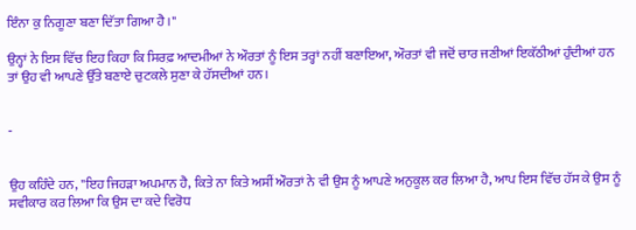ਇੰਨਾ ਕੁ ਨਿਗੂਣਾ ਬਣਾ ਦਿੱਤਾ ਗਿਆ ਹੈ।"

ਉਨ੍ਹਾਂ ਨੇ ਇਸ ਵਿੱਚ ਇਹ ਕਿਹਾ ਕਿ ਸਿਰਫ਼ ਆਦਮੀਆਂ ਨੇ ਔਰਤਾਂ ਨੂੰ ਇਸ ਤਰ੍ਹਾਂ ਨਹੀਂ ਬਣਾਇਆ, ਔਰਤਾਂ ਵੀ ਜਦੋਂ ਚਾਰ ਜਣੀਆਂ ਇਕੱਠੀਆਂ ਹੁੰਦੀਆਂ ਹਨ ਤਾਂ ਉਹ ਵੀ ਆਪਣੇ ਉੱਤੇ ਬਣਾਏ ਚੁਟਕਲੇ ਸੁਣਾ ਕੇ ਹੱਸਦੀਆਂ ਹਨ।


-


ਉਹ ਕਹਿੰਦੇ ਹਨ, "ਇਹ ਜਿਹੜਾ ਅਪਮਾਨ ਹੈ, ਕਿਤੇ ਨਾ ਕਿਤੇ ਅਸੀਂ ਔਰਤਾਂ ਨੇ ਵੀ ਉਸ ਨੂੰ ਆਪਣੇ ਅਨੁਕੂਲ ਕਰ ਲਿਆ ਹੈ, ਆਪ ਇਸ ਵਿੱਚ ਹੱਸ ਕੇ ਉਸ ਨੂੰ ਸਵੀਕਾਰ ਕਰ ਲਿਆ ਕਿ ਉਸ ਦਾ ਕਦੇ ਵਿਰੋਧ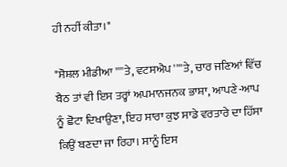ਹੀ ਨਹੀਂ ਕੀਤਾ।"

"ਸੋਸ਼ਲ ਮੀਡੀਆ ''''ਤੇ, ਵਟਸਐਪ ''''ਤੇ, ਚਾਰ ਜਣਿਆਂ ਵਿੱਚ ਬੈਠ ਤਾਂ ਵੀ ਇਸ ਤਰ੍ਹਾਂ ਅਪਮਾਨਜਨਕ ਭਾਸ਼ਾ, ਆਪਣੇ-ਆਪ ਨੂੰ ਛੋਟਾ ਦਿਖਾਉਣਾ, ਇਹ ਸਾਰਾ ਕੁਝ ਸਾਡੇ ਵਰਤਾਰੇ ਦਾ ਹਿੱਸਾ ਕਿਉਂ ਬਣਦਾ ਜਾ ਰਿਹਾ। ਸਾਨੂੰ ਇਸ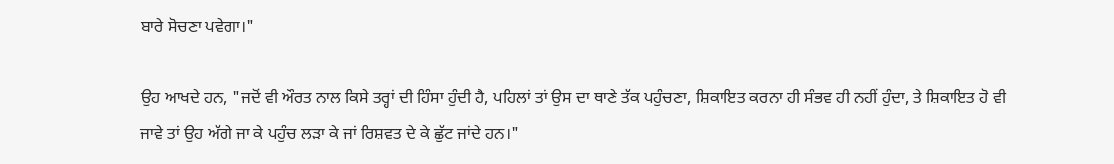ਬਾਰੇ ਸੋਚਣਾ ਪਵੇਗਾ।"

ਉਹ ਆਖਦੇ ਹਨ, "ਜਦੋਂ ਵੀ ਔਰਤ ਨਾਲ ਕਿਸੇ ਤਰ੍ਹਾਂ ਦੀ ਹਿੰਸਾ ਹੁੰਦੀ ਹੈ, ਪਹਿਲਾਂ ਤਾਂ ਉਸ ਦਾ ਥਾਣੇ ਤੱਕ ਪਹੁੰਚਣਾ, ਸ਼ਿਕਾਇਤ ਕਰਨਾ ਹੀ ਸੰਭਵ ਹੀ ਨਹੀਂ ਹੁੰਦਾ, ਤੇ ਸ਼ਿਕਾਇਤ ਹੋ ਵੀ ਜਾਵੇ ਤਾਂ ਉਹ ਅੱਗੇ ਜਾ ਕੇ ਪਹੁੰਚ ਲੜਾ ਕੇ ਜਾਂ ਰਿਸ਼ਵਤ ਦੇ ਕੇ ਛੁੱਟ ਜਾਂਦੇ ਹਨ।"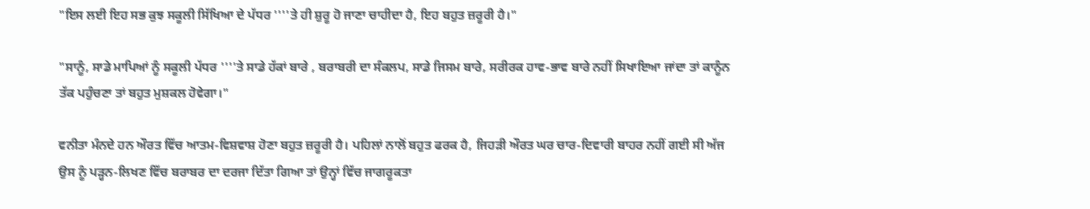"ਇਸ ਲਈ ਇਹ ਸਭ ਕੁਝ ਸਕੂਲੀ ਸਿੱਖਿਆ ਦੇ ਪੱਧਰ ''''ਤੇ ਹੀ ਸ਼ੁਰੂ ਹੋ ਜਾਣਾ ਚਾਹੀਦਾ ਹੈ, ਇਹ ਬਹੁਤ ਜ਼ਰੂਰੀ ਹੈ।"

"ਸਾਨੂੰ, ਸਾਡੇ ਮਾਪਿਆਂ ਨੂੰ ਸਕੂਲੀ ਪੱਧਰ ''''ਤੇ ਸਾਡੇ ਹੱਕਾਂ ਬਾਰੇ , ਬਰਾਬਰੀ ਦਾ ਸੰਕਲਪ, ਸਾਡੇ ਜਿਸਮ ਬਾਰੇ, ਸਰੀਰਕ ਹਾਵ-ਭਾਵ ਬਾਰੇ ਨਹੀਂ ਸਿਖਾਇਆ ਜਾਂਦਾ ਤਾਂ ਕਾਨੂੰਨ ਤੱਕ ਪਹੁੰਚਣਾ ਤਾਂ ਬਹੁਤ ਮੁਸ਼ਕਲ ਹੋਵੇਗਾ।"

ਵਨੀਤਾ ਮੰਨਦੇ ਹਨ ਔਰਤ ਵਿੱਚ ਆਤਮ-ਵਿਸ਼ਵਾਸ਼ ਹੋਣਾ ਬਹੁਤ ਜ਼ਰੂਰੀ ਹੈ। ਪਹਿਲਾਂ ਨਾਲੋਂ ਬਹੁਤ ਫਰਕ ਹੈ, ਜਿਹੜੀ ਔਰਤ ਘਰ ਚਾਰ-ਦਿਵਾਰੀ ਬਾਹਰ ਨਹੀਂ ਗਈ ਸੀ ਅੱਜ ਉਸ ਨੂੰ ਪੜ੍ਹਨ-ਲਿਖਣ ਵਿੱਚ ਬਰਾਬਰ ਦਾ ਦਰਜਾ ਦਿੱਤਾ ਗਿਆ ਤਾਂ ਉਨ੍ਹਾਂ ਵਿੱਚ ਜਾਗਰੂਕਤਾ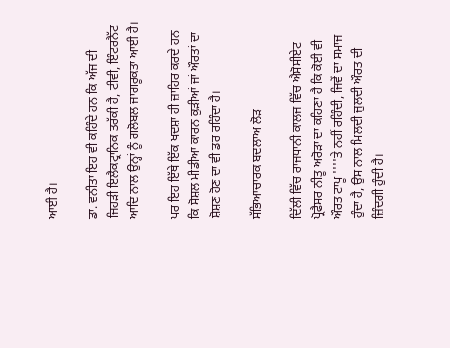ਆਈ ਹੈ।

ਡਾ. ਵਨੀਤਾ ਇਹ ਵੀ ਕਹਿੰਦੇ ਹਨ ਕਿ ਅੱਜ ਦੀ ਜਿਹੜੀ ਇਲੈਕਟ੍ਰਾਨਿਕ ਤਰੱਕੀ ਹੈ, ਟੀਵੀ, ਇੰਟਰਨੈੱਟ ਆਦਿ ਨਾਲ ਉਨ੍ਹਾਂ ਨੂੰ ਗਲੋਬਲ ਜਾਗਰੂਕਤਾ ਆਈ ਹੈ।

ਪਰ ਇਹ ਇੱਥੇ ਇੱਕ ਖਦਸ਼ਾ ਹੀ ਜ਼ਾਹਿਰ ਕਰਦੇ ਹਨ ਕਿ ਸੋਸ਼ਲ ਮੀਡੀਆ ਕਾਰਨ ਕੁੜੀਆਂ ਜਾਂ ਔਰਤਾਂ ਦਾ ਸ਼ੋਸ਼ਣ ਹੋਣ ਦਾ ਵੀ ਡਰ ਰਹਿੰਦਾ ਹੈ।

ਸੱਭਿਆਚਾਰਕ ਬਦਲਾਅ ਲੋੜ

ਦਿੱਲੀ ਵਿੱਚ ਰਾਜਧਾਨੀ ਕਾਲਜ ਵਿੱਚ ਐਸੋਸੀਏਟ ਪ੍ਰੋਫੈਸਰ ਨੀਤੂ ਅਰੋੜਾ ਦਾ ਕਹਿਣਾ ਹੈ ਕਿ ਕੋਈ ਵੀ ਔਰਤ ਟਾਪੂ ''''ਤੇ ਨਹੀਂ ਰਹਿੰਦੀ, ਜਿਵੇਂ ਦਾ ਸਮਾਜ ਹੁੰਦਾ ਹੈ, ਉਸ ਨਾਲ ਮਿਲਦੀ ਜੁਲਦੀ ਔਰਤ ਦੀ ਜ਼ਿੰਦਗੀ ਹੁੰਦੀ ਹੈ।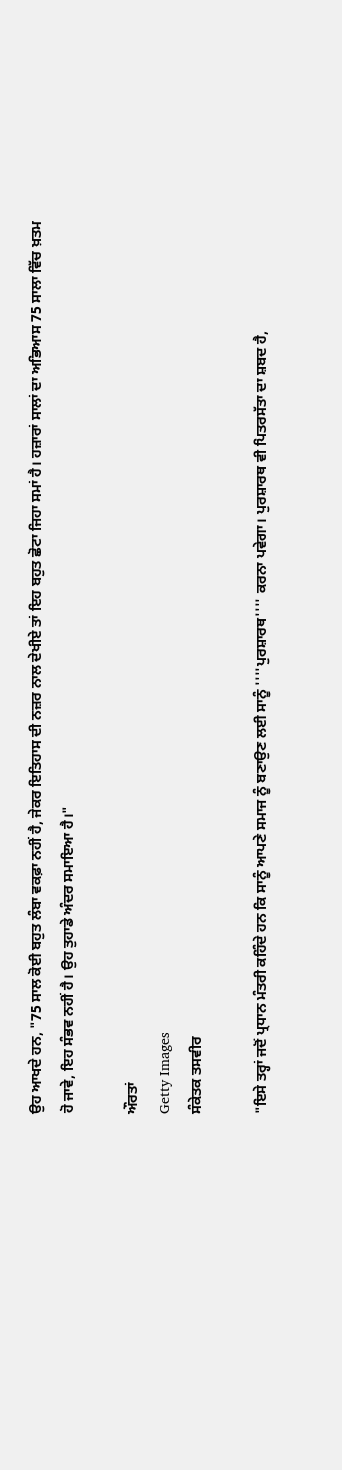ਉਹ ਆਖਦੇ ਹਨ, "75 ਸਾਲ ਕੋਈ ਬਹੁਤ ਲੰਬਾ ਵਕਫ਼ਾ ਨਹੀਂ ਹੈ, ਜੇਕਰ ਇਤਿਹਾਸ ਦੀ ਨਜ਼ਰ ਨਾਲ ਦੇਖੀਏ ਤਾਂ ਇਹ ਬਹੁਤ ਛੋਟਾ ਜਿਹਾ ਸਮਾਂ ਹੈ। ਹਜ਼ਾਰਾਂ ਸਾਲਾਂ ਦਾ ਅਭਿਆਸ 75 ਸਾਲਾ ਵਿੱਚ ਖ਼ਤਮ ਹੋ ਜਾਵੇ, ਇਹ ਸੰਭਵ ਨਹੀਂ ਹੈ। ਉਹ ਤੁਹਾਡੇ ਅੰਦਰ ਸਮਾਇਆ ਹੈ।"

ਔਰਤਾਂ
Getty Images
ਸੰਕੇਤਕ ਤਸਵੀਰ

"ਇਸੇ ਤਰ੍ਹਾਂ ਜਦੋਂ ਪ੍ਰਧਾਨ ਮੰਤਰੀ ਕਹਿੰਦੇ ਹਨ ਕਿ ਸਾਨੂੰ ਆਪਣੇ ਸਮਾਜ ਨੂੰ ਬਣਾਉਣ ਲਈ ਸਾਨੂੰ ''''ਪੁਰਸ਼ਾਰਥ'''' ਕਰਨਾ ਪਵੇਗਾ। ਪੁਰਸ਼ਾਰਥ ਵੀ ਪਿਤਰਸੱਤਾ ਦਾ ਸ਼ਬਦ ਹੈ,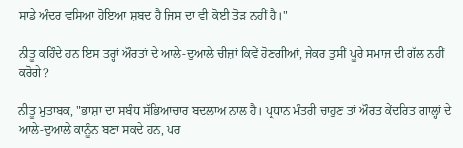ਸਾਡੇ ਅੰਦਰ ਵਸਿਆ ਹੋਇਆ ਸ਼ਬਦ ਹੈ ਜਿਸ ਦਾ ਵੀ ਕੋਈ ਤੋੜ ਨਹੀਂ ਹੈ।"

ਨੀਤੂ ਕਹਿੰਦੇ ਹਨ ਇਸ ਤਰ੍ਹਾਂ ਔਰਤਾਂ ਦੇ ਆਲੇ-ਦੁਆਲੇ ਚੀਜ਼ਾਂ ਕਿਵੇਂ ਹੋਣਗੀਆਂ, ਜੇਕਰ ਤੁਸੀਂ ਪੂਰੇ ਸਮਾਜ ਦੀ ਗੱਲ ਨਹੀਂ ਕਰੋਗੇ?

ਨੀਤੂ ਮੁਤਾਬਕ, "ਭਾਸ਼ਾ ਦਾ ਸਬੰਧ ਸੱਭਿਆਚਾਰ ਬਦਲਾਅ ਨਾਲ ਹੈ। ਪ੍ਰਧਾਨ ਮੰਤਰੀ ਚਾਹੁਣ ਤਾਂ ਔਰਤ ਕੇਂਦਰਿਤ ਗਾਲ੍ਹਾਂ ਦੇ ਆਲੇ-ਦੁਆਲੇ ਕਾਨੂੰਨ ਬਣਾ ਸਕਦੇ ਹਨ, ਪਰ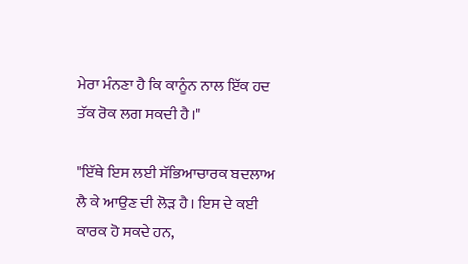ਮੇਰਾ ਮੰਨਣਾ ਹੈ ਕਿ ਕਾਨੂੰਨ ਨਾਲ ਇੱਕ ਹਦ ਤੱਕ ਰੋਕ ਲਗ ਸਕਦੀ ਹੈ।"

"ਇੱਥੇ ਇਸ ਲਈ ਸੱਭਿਆਚਾਰਕ ਬਦਲਾਅ ਲੈ ਕੇ ਆਉਣ ਦੀ ਲੋੜ ਹੈ। ਇਸ ਦੇ ਕਈ ਕਾਰਕ ਹੋ ਸਕਦੇ ਹਨ,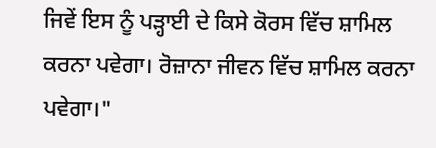ਜਿਵੇਂ ਇਸ ਨੂੰ ਪੜ੍ਹਾਈ ਦੇ ਕਿਸੇ ਕੋਰਸ ਵਿੱਚ ਸ਼ਾਮਿਲ ਕਰਨਾ ਪਵੇਗਾ। ਰੋਜ਼ਾਨਾ ਜੀਵਨ ਵਿੱਚ ਸ਼ਾਮਿਲ ਕਰਨਾ ਪਵੇਗਾ।"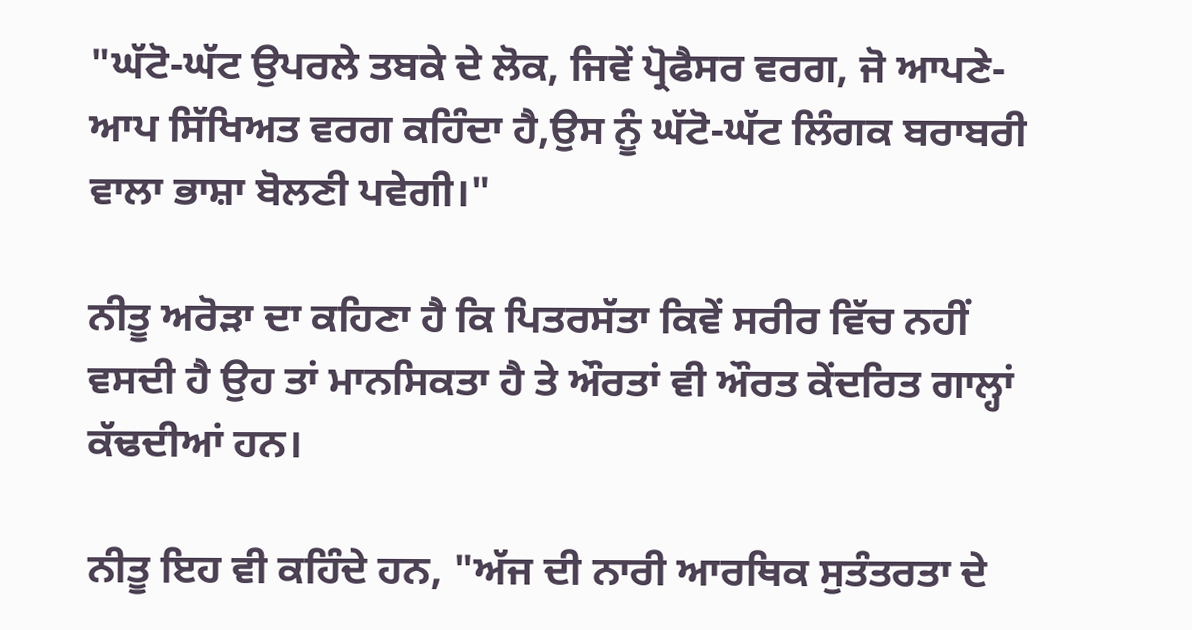"ਘੱਟੋ-ਘੱਟ ਉਪਰਲੇ ਤਬਕੇ ਦੇ ਲੋਕ, ਜਿਵੇਂ ਪ੍ਰੋਫੈਸਰ ਵਰਗ, ਜੋ ਆਪਣੇ-ਆਪ ਸਿੱਖਿਅਤ ਵਰਗ ਕਹਿੰਦਾ ਹੈ,ਉਸ ਨੂੰ ਘੱਟੋ-ਘੱਟ ਲਿੰਗਕ ਬਰਾਬਰੀ ਵਾਲਾ ਭਾਸ਼ਾ ਬੋਲਣੀ ਪਵੇਗੀ।"

ਨੀਤੂ ਅਰੋੜਾ ਦਾ ਕਹਿਣਾ ਹੈ ਕਿ ਪਿਤਰਸੱਤਾ ਕਿਵੇਂ ਸਰੀਰ ਵਿੱਚ ਨਹੀਂ ਵਸਦੀ ਹੈ ਉਹ ਤਾਂ ਮਾਨਸਿਕਤਾ ਹੈ ਤੇ ਔਰਤਾਂ ਵੀ ਔਰਤ ਕੇਂਦਰਿਤ ਗਾਲ੍ਹਾਂ ਕੱਢਦੀਆਂ ਹਨ।

ਨੀਤੂ ਇਹ ਵੀ ਕਹਿੰਦੇ ਹਨ, "ਅੱਜ ਦੀ ਨਾਰੀ ਆਰਥਿਕ ਸੁਤੰਤਰਤਾ ਦੇ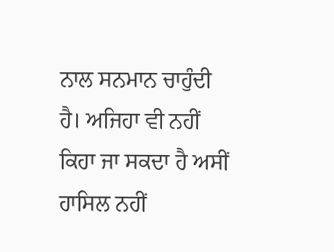ਨਾਲ ਸਨਮਾਨ ਚਾਹੁੰਦੀ ਹੈ। ਅਜਿਹਾ ਵੀ ਨਹੀਂ ਕਿਹਾ ਜਾ ਸਕਦਾ ਹੈ ਅਸੀਂ ਹਾਸਿਲ ਨਹੀਂ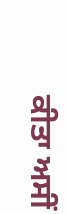ਕੀਤਾ ਅਸੀਂ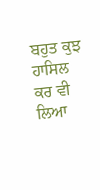ਬਹੁਤ ਕੁਝ ਹਾਸਿਲ ਕਰ ਵੀ ਲਿਆ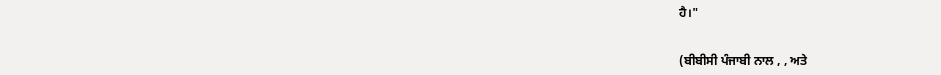ਹੈ।"


(ਬੀਬੀਸੀ ਪੰਜਾਬੀ ਨਾਲ , , ਅਤੇ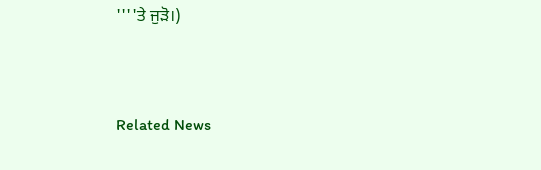''''ਤੇ ਜੁੜੋ।)



Related News